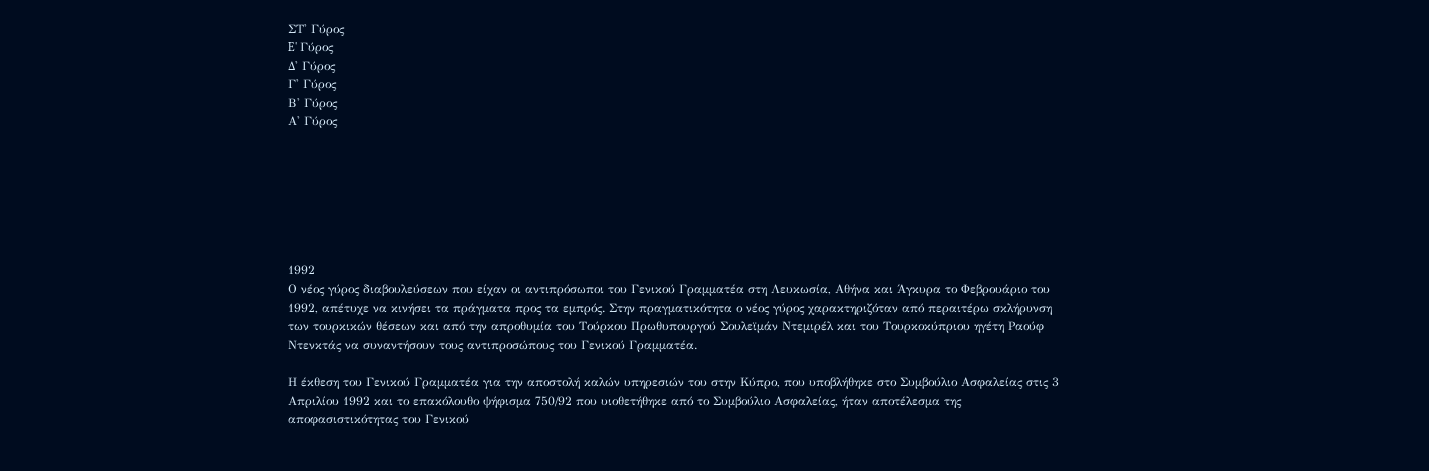ΣΤ' Γύρος
E' Γύρος
Δ' Γύρος
Γ' Γύρος
Β' Γύρος
Α' Γύρος







1992
Ο νέος γύρος διαβουλεύσεων που είχαν οι αντιπρόσωποι του Γενικού Γραμματέα στη Λευκωσία, Αθήνα και Άγκυρα το Φεβρουάριο του 1992, απέτυχε να κινήσει τα πράγματα προς τα εμπρός. Στην πραγματικότητα ο νέος γύρος χαρακτηριζόταν από περαιτέρω σκλήρυνση των τουρκικών θέσεων και από την απροθυμία του Τούρκου Πρωθυπουργού Σουλεϊμάν Ντεμιρέλ και του Τουρκοκύπριου ηγέτη Ραούφ Ντενκτάς να συναντήσουν τους αντιπροσώπους του Γενικού Γραμματέα.

Η έκθεση του Γενικού Γραμματέα για την αποστολή καλών υπηρεσιών του στην Κύπρο, που υποβλήθηκε στο Συμβούλιο Ασφαλείας στις 3 Απριλίου 1992 και το επακόλουθο ψήφισμα 750/92 που υιοθετήθηκε από το Συμβούλιο Ασφαλείας, ήταν αποτέλεσμα της αποφασιστικότητας του Γενικού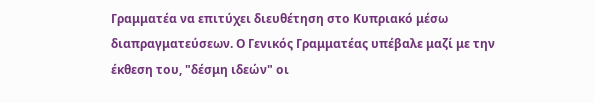Γραμματέα να επιτύχει διευθέτηση στο Κυπριακό μέσω διαπραγματεύσεων. Ο Γενικός Γραμματέας υπέβαλε μαζί με την έκθεση του, "δέσμη ιδεών" οι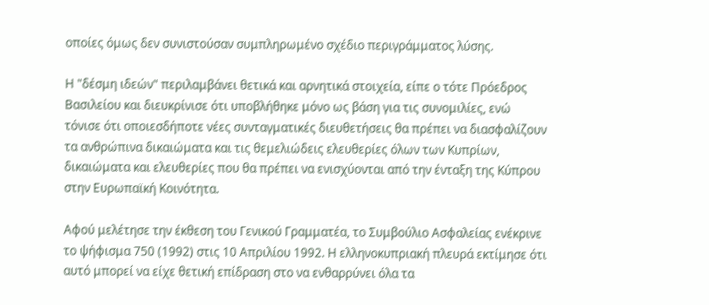οποίες όμως δεν συνιστούσαν συμπληρωμένο σχέδιο περιγράμματος λύσης.

Η "δέσμη ιδεών" περιλαμβάνει θετικά και αρνητικά στοιχεία, είπε ο τότε Πρόεδρος Βασιλείου και διευκρίνισε ότι υποβλήθηκε μόνο ως βάση για τις συνομιλίες, ενώ τόνισε ότι οποιεσδήποτε νέες συνταγματικές διευθετήσεις θα πρέπει να διασφαλίζουν τα ανθρώπινα δικαιώματα και τις θεμελιώδεις ελευθερίες όλων των Κυπρίων, δικαιώματα και ελευθερίες που θα πρέπει να ενισχύονται από την ένταξη της Κύπρου στην Ευρωπαϊκή Κοινότητα.

Αφού μελέτησε την έκθεση του Γενικού Γραμματέα, το Συμβούλιο Ασφαλείας ενέκρινε το ψήφισμα 750 (1992) στις 10 Απριλίου 1992. Η ελληνοκυπριακή πλευρά εκτίμησε ότι αυτό μπορεί να είχε θετική επίδραση στο να ενθαρρύνει όλα τα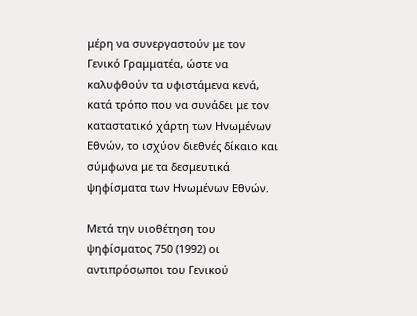μέρη να συνεργαστούν με τον Γενικό Γραμματέα, ώστε να καλυφθούν τα υφιστάμενα κενά, κατά τρόπο που να συνάδει με τον καταστατικό χάρτη των Ηνωμένων Εθνών, το ισχύον διεθνές δίκαιο και σύμφωνα με τα δεσμευτικά ψηφίσματα των Ηνωμένων Εθνών.

Μετά την υιοθέτηση του ψηφίσματος 750 (1992) οι αντιπρόσωποι του Γενικού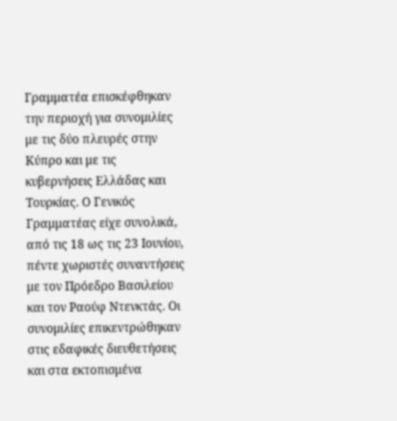Γραμματέα επισκέφθηκαν την περιοχή για συνομιλίες με τις δύο πλευρές στην Κύπρο και με τις κυβερνήσεις Ελλάδας και Τουρκίας. Ο Γενικός Γραμματέας είχε συνολικά, από τις 18 ως τις 23 Ιουνίου, πέντε χωριστές συναντήσεις με τον Πρόεδρο Βασιλείου και τον Ραούφ Ντενκτάς. Οι συνομιλίες επικεντρώθηκαν στις εδαφικές διευθετήσεις και στα εκτοπισμένα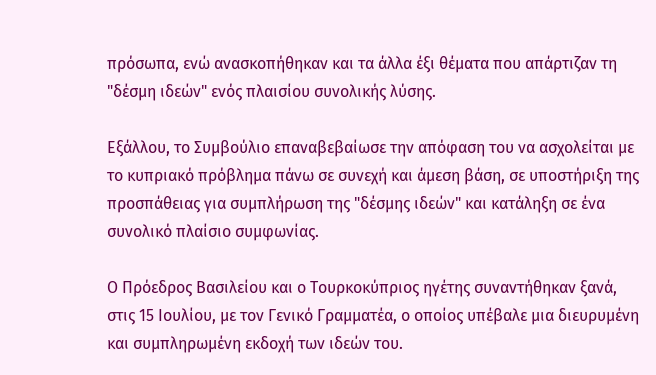πρόσωπα, ενώ ανασκοπήθηκαν και τα άλλα έξι θέματα που απάρτιζαν τη "δέσμη ιδεών" ενός πλαισίου συνολικής λύσης.

Εξάλλου, το Συμβούλιο επαναβεβαίωσε την απόφαση του να ασχολείται με το κυπριακό πρόβλημα πάνω σε συνεχή και άμεση βάση, σε υποστήριξη της προσπάθειας για συμπλήρωση της "δέσμης ιδεών" και κατάληξη σε ένα συνολικό πλαίσιο συμφωνίας.

Ο Πρόεδρος Βασιλείου και ο Τουρκοκύπριος ηγέτης συναντήθηκαν ξανά, στις 15 Ιουλίου, με τον Γενικό Γραμματέα, ο οποίος υπέβαλε μια διευρυμένη και συμπληρωμένη εκδοχή των ιδεών του.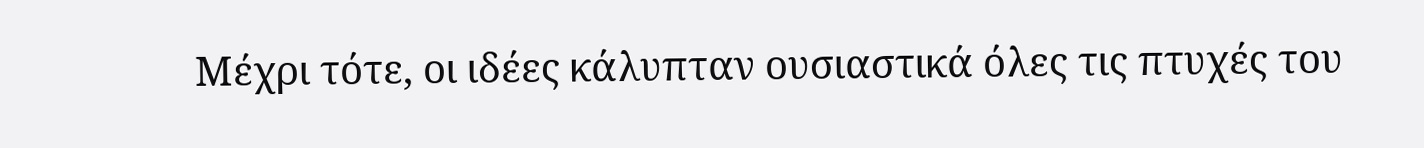Μέχρι τότε, οι ιδέες κάλυπταν ουσιαστικά όλες τις πτυχές του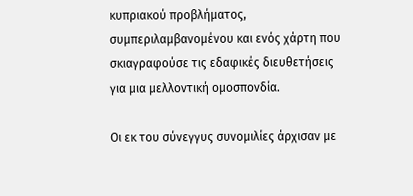κυπριακού προβλήματος, συμπεριλαμβανομένου και ενός χάρτη που σκιαγραφούσε τις εδαφικές διευθετήσεις για μια μελλοντική ομοσπονδία.

Οι εκ του σύνεγγυς συνομιλίες άρχισαν με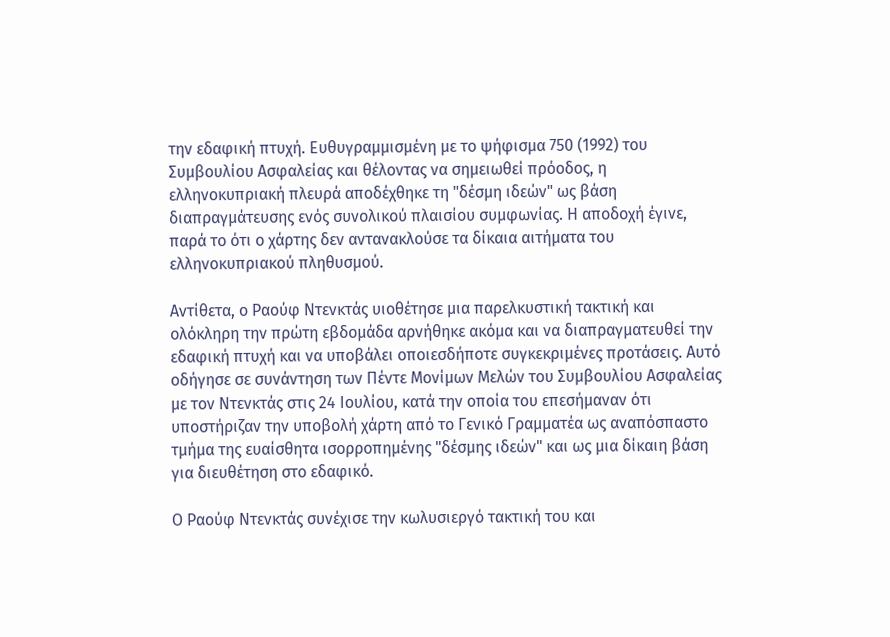την εδαφική πτυχή. Ευθυγραμμισμένη με το ψήφισμα 750 (1992) του Συμβουλίου Ασφαλείας και θέλοντας να σημειωθεί πρόοδος, η ελληνοκυπριακή πλευρά αποδέχθηκε τη "δέσμη ιδεών" ως βάση διαπραγμάτευσης ενός συνολικού πλαισίου συμφωνίας. Η αποδοχή έγινε, παρά το ότι ο χάρτης δεν αντανακλούσε τα δίκαια αιτήματα του ελληνοκυπριακού πληθυσμού.

Αντίθετα, ο Ραούφ Ντενκτάς υιοθέτησε μια παρελκυστική τακτική και ολόκληρη την πρώτη εβδομάδα αρνήθηκε ακόμα και να διαπραγματευθεί την εδαφική πτυχή και να υποβάλει οποιεσδήποτε συγκεκριμένες προτάσεις. Αυτό οδήγησε σε συνάντηση των Πέντε Μονίμων Μελών του Συμβουλίου Ασφαλείας με τον Ντενκτάς στις 24 Ιουλίου, κατά την οποία του επεσήμαναν ότι υποστήριζαν την υποβολή χάρτη από το Γενικό Γραμματέα ως αναπόσπαστο τμήμα της ευαίσθητα ισορροπημένης "δέσμης ιδεών" και ως μια δίκαιη βάση για διευθέτηση στο εδαφικό.

Ο Ραούφ Ντενκτάς συνέχισε την κωλυσιεργό τακτική του και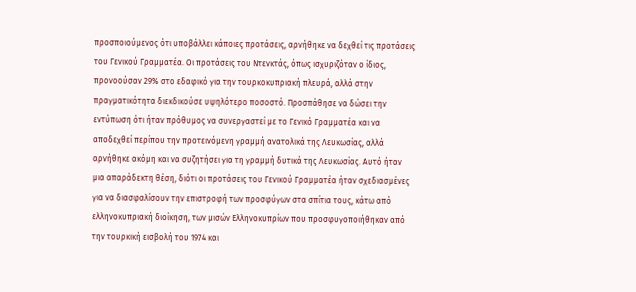προσποιούμενος ότι υποβάλλει κάποιες προτάσεις, αρνήθηκε να δεχθεί τις προτάσεις του Γενικού Γραμματέα. Οι προτάσεις του Ντενκτάς, όπως ισχυριζόταν ο ίδιος, προνοούσαν 29% στο εδαφικό για την τουρκοκυπριακή πλευρά, αλλά στην πραγματικότητα διεκδικούσε υψηλότερο ποσοστό. Προσπάθησε να δώσει την εντύπωση ότι ήταν πρόθυμος να συνεργαστεί με το Γενικό Γραμματέα και να αποδεχθεί περίπου την προτεινόμενη γραμμή ανατολικά της Λευκωσίας, αλλά αρνήθηκε ακόμη και να συζητήσει για τη γραμμή δυτικά της Λευκωσίας. Αυτό ήταν μια απαράδεκτη θέση, διότι οι προτάσεις του Γενικού Γραμματέα ήταν σχεδιασμένες για να διασφαλίσουν την επιστροφή των προσφύγων στα σπίτια τους, κάτω από ελληνοκυπριακή διοίκηση, των μισών Ελληνοκυπρίων που προσφυγοποιήθηκαν από την τουρκική εισβολή του 1974 και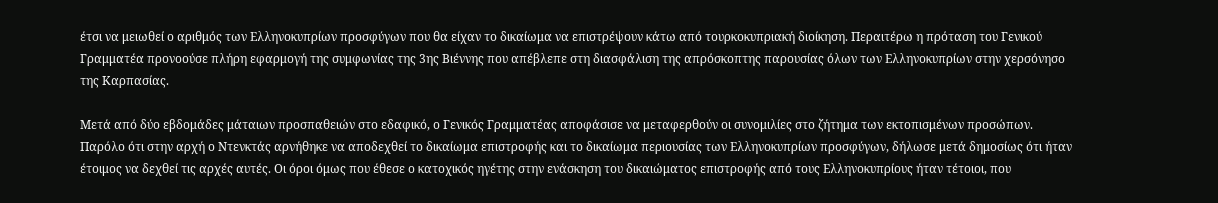έτσι να μειωθεί ο αριθμός των Ελληνοκυπρίων προσφύγων που θα είχαν το δικαίωμα να επιστρέψουν κάτω από τουρκοκυπριακή διοίκηση. Περαιτέρω η πρόταση του Γενικού Γραμματέα προνοούσε πλήρη εφαρμογή της συμφωνίας της 3ης Βιέννης που απέβλεπε στη διασφάλιση της απρόσκοπτης παρουσίας όλων των Ελληνοκυπρίων στην χερσόνησο της Καρπασίας.

Μετά από δύο εβδομάδες μάταιων προσπαθειών στο εδαφικό, ο Γενικός Γραμματέας αποφάσισε να μεταφερθούν οι συνομιλίες στο ζήτημα των εκτοπισμένων προσώπων. Παρόλο ότι στην αρχή ο Ντενκτάς αρνήθηκε να αποδεχθεί το δικαίωμα επιστροφής και το δικαίωμα περιουσίας των Ελληνοκυπρίων προσφύγων, δήλωσε μετά δημοσίως ότι ήταν έτοιμος να δεχθεί τις αρχές αυτές. Οι όροι όμως που έθεσε ο κατοχικός ηγέτης στην ενάσκηση του δικαιώματος επιστροφής από τους Ελληνοκυπρίους ήταν τέτοιοι, που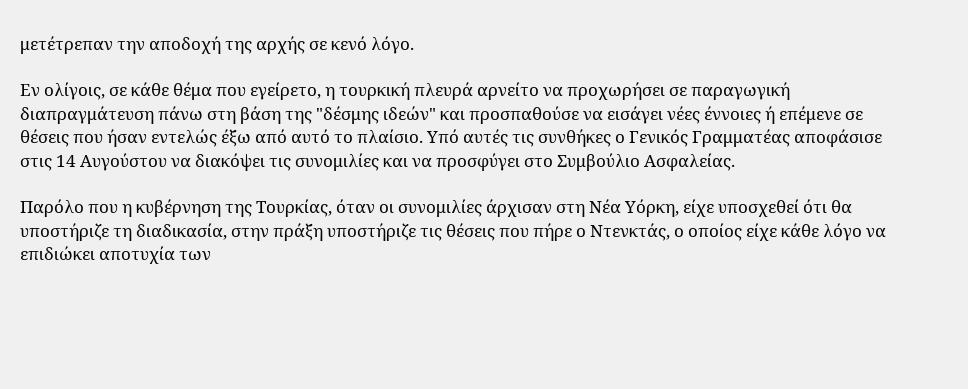μετέτρεπαν την αποδοχή της αρχής σε κενό λόγο.

Εν ολίγοις, σε κάθε θέμα που εγείρετο, η τουρκική πλευρά αρνείτο να προχωρήσει σε παραγωγική διαπραγμάτευση πάνω στη βάση της "δέσμης ιδεών" και προσπαθούσε να εισάγει νέες έννοιες ή επέμενε σε θέσεις που ήσαν εντελώς έξω από αυτό το πλαίσιο. Υπό αυτές τις συνθήκες ο Γενικός Γραμματέας αποφάσισε στις 14 Αυγούστου να διακόψει τις συνομιλίες και να προσφύγει στο Συμβούλιο Ασφαλείας.

Παρόλο που η κυβέρνηση της Τουρκίας, όταν οι συνομιλίες άρχισαν στη Νέα Υόρκη, είχε υποσχεθεί ότι θα υποστήριζε τη διαδικασία, στην πράξη υποστήριζε τις θέσεις που πήρε ο Ντενκτάς, ο οποίος είχε κάθε λόγο να επιδιώκει αποτυχία των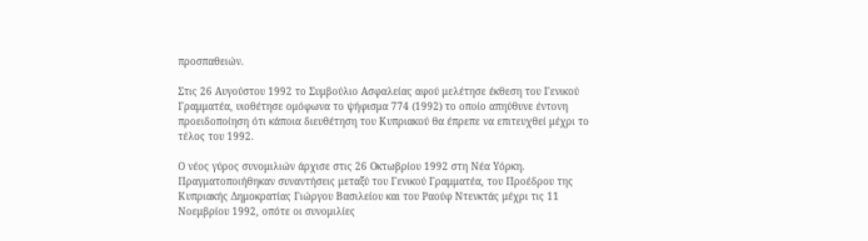προσπαθειών.

Στις 26 Αυγούστου 1992 το Συμβούλιο Ασφαλείας αφού μελέτησε έκθεση του Γενικού Γραμματέα, υιοθέτησε ομόφωνα το ψήφισμα 774 (1992) το οποίο απηύθυνε έντονη προειδοποίηση ότι κάποια διευθέτηση του Κυπριακού θα έπρεπε να επιτευχθεί μέχρι το τέλος του 1992.

Ο νέος γύρος συνομιλιών άρχισε στις 26 Οκτωβρίου 1992 στη Νέα Υόρκη. Πραγματοποιήθηκαν συναντήσεις μεταξύ του Γενικού Γραμματέα, του Προέδρου της Κυπριακής Δημοκρατίας Γιώργου Βασιλείου και του Ραούφ Ντενκτάς μέχρι τις 11 Νοεμβρίου 1992, οπότε οι συνομιλίες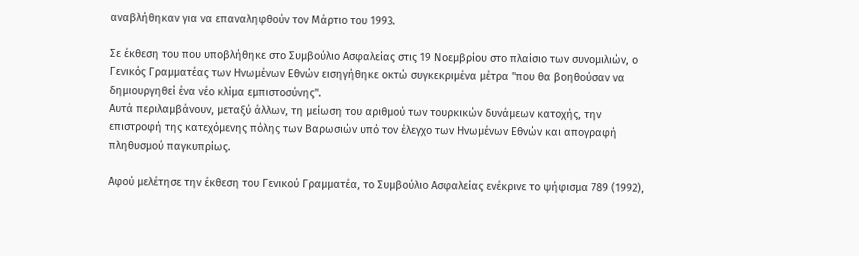αναβλήθηκαν για να επαναληφθούν τον Μάρτιο του 1993.

Σε έκθεση του που υποβλήθηκε στο Συμβούλιο Ασφαλείας στις 19 Νοεμβρίου στο πλαίσιο των συνομιλιών, ο Γενικός Γραμματέας των Ηνωμένων Εθνών εισηγήθηκε οκτώ συγκεκριμένα μέτρα "που θα βοηθούσαν να δημιουργηθεί ένα νέο κλίμα εμπιστοσύνης".
Αυτά περιλαμβάνουν, μεταξύ άλλων, τη μείωση του αριθμού των τουρκικών δυνάμεων κατοχής, την επιστροφή της κατεχόμενης πόλης των Βαρωσιών υπό τον έλεγχο των Ηνωμένων Εθνών και απογραφή πληθυσμού παγκυπρίως.

Αφού μελέτησε την έκθεση του Γενικού Γραμματέα, το Συμβούλιο Ασφαλείας ενέκρινε το ψήφισμα 789 (1992),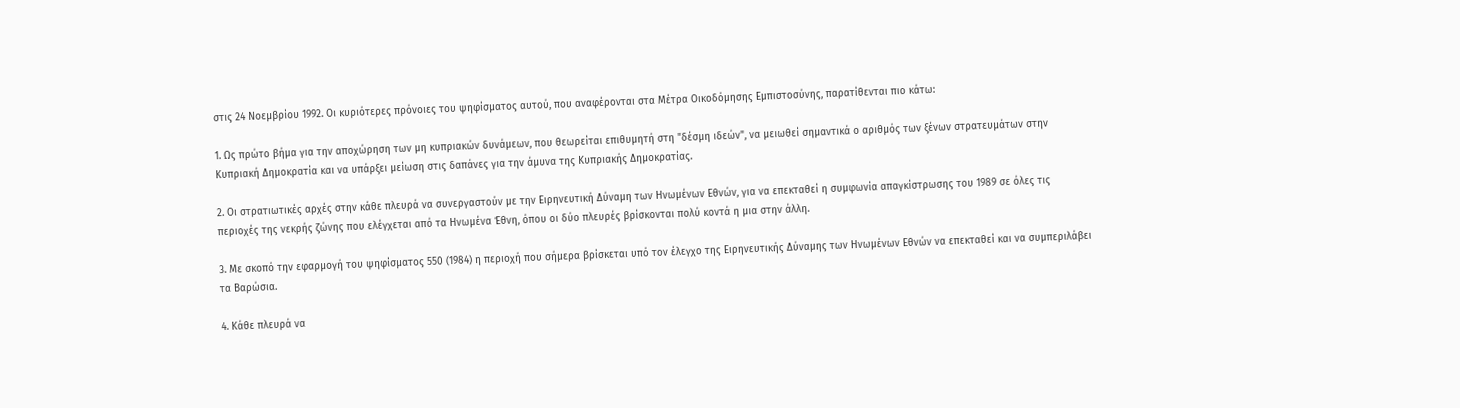στις 24 Νοεμβρίου 1992. Οι κυριότερες πρόνοιες του ψηφίσματος αυτού, που αναφέρονται στα Μέτρα Οικοδόμησης Εμπιστοσύνης, παρατίθενται πιο κάτω:

1. Ως πρώτο βήμα για την αποχώρηση των μη κυπριακών δυνάμεων, που θεωρείται επιθυμητή στη "δέσμη ιδεών", να μειωθεί σημαντικά ο αριθμός των ξένων στρατευμάτων στην Κυπριακή Δημοκρατία και να υπάρξει μείωση στις δαπάνες για την άμυνα της Κυπριακής Δημοκρατίας.

2. Οι στρατιωτικές αρχές στην κάθε πλευρά να συνεργαστούν με την Ειρηνευτική Δύναμη των Ηνωμένων Εθνών, για να επεκταθεί η συμφωνία απαγκίστρωσης του 1989 σε όλες τις περιοχές της νεκρής ζώνης που ελέγχεται από τα Ηνωμένα Έθνη, όπου οι δύο πλευρές βρίσκονται πολύ κοντά η μια στην άλλη.

3. Με σκοπό την εφαρμογή του ψηφίσματος 550 (1984) η περιοχή που σήμερα βρίσκεται υπό τον έλεγχο της Ειρηνευτικής Δύναμης των Ηνωμένων Εθνών να επεκταθεί και να συμπεριλάβει τα Βαρώσια.

4. Κάθε πλευρά να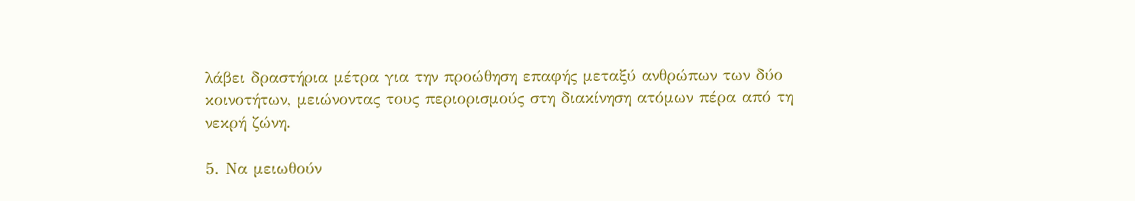λάβει δραστήρια μέτρα για την προώθηση επαφής μεταξύ ανθρώπων των δύο κοινοτήτων, μειώνοντας τους περιορισμούς στη διακίνηση ατόμων πέρα από τη νεκρή ζώνη.

5. Να μειωθούν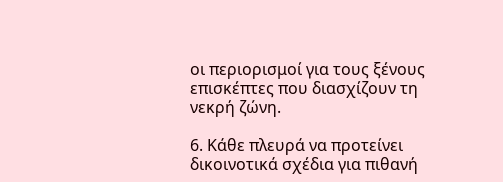οι περιορισμοί για τους ξένους επισκέπτες που διασχίζουν τη νεκρή ζώνη.

6. Κάθε πλευρά να προτείνει δικοινοτικά σχέδια για πιθανή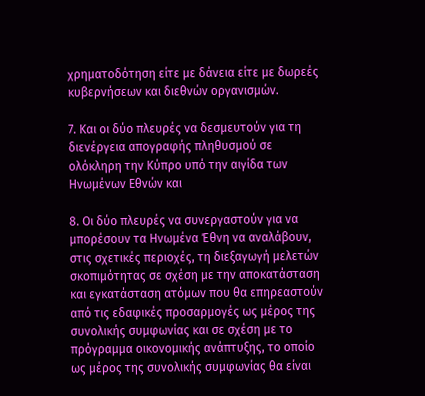χρηματοδότηση είτε με δάνεια είτε με δωρεές κυβερνήσεων και διεθνών οργανισμών.

7. Και οι δύο πλευρές να δεσμευτούν για τη διενέργεια απογραφής πληθυσμού σε ολόκληρη την Κύπρο υπό την αιγίδα των Ηνωμένων Εθνών και

8. Οι δύο πλευρές να συνεργαστούν για να μπορέσουν τα Ηνωμένα Έθνη να αναλάβουν, στις σχετικές περιοχές, τη διεξαγωγή μελετών σκοπιμότητας σε σχέση με την αποκατάσταση και εγκατάσταση ατόμων που θα επηρεαστούν από τις εδαφικές προσαρμογές ως μέρος της συνολικής συμφωνίας και σε σχέση με το πρόγραμμα οικονομικής ανάπτυξης, το οποίο ως μέρος της συνολικής συμφωνίας θα είναι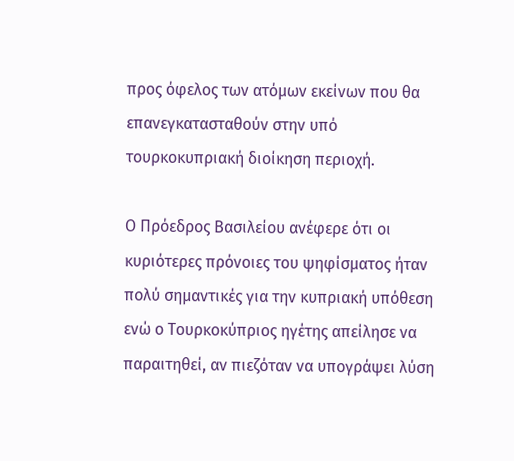προς όφελος των ατόμων εκείνων που θα επανεγκατασταθούν στην υπό τουρκοκυπριακή διοίκηση περιοχή.

Ο Πρόεδρος Βασιλείου ανέφερε ότι οι κυριότερες πρόνοιες του ψηφίσματος ήταν πολύ σημαντικές για την κυπριακή υπόθεση ενώ ο Τουρκοκύπριος ηγέτης απείλησε να παραιτηθεί, αν πιεζόταν να υπογράψει λύση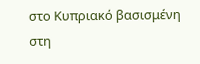στο Κυπριακό βασισμένη στη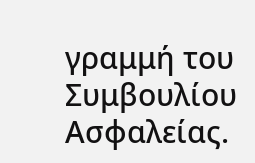γραμμή του Συμβουλίου Ασφαλείας.